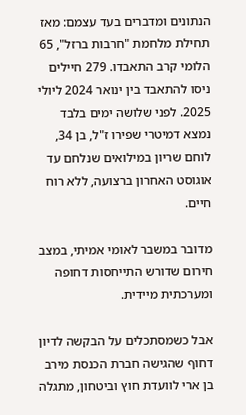הנתונים ומדברים בעד עצמם: מאז תחילת מלחמת "חרבות ברזל", 65 הלומי קרב התאבדו. 279 חיילים ניסו להתאבד בין ינואר 2024 ליולי 2025. לפני שלושה ימים בלבד נמצא דמיטרי שפירו ז"ל, בן 34, לוחם שריון במילואים שנלחם עד אוגוסט האחרון ברצועה, ללא רוח חיים.

מדובר במשבר לאומי אמיתי, במצב חירום שדורש התייחסות דחופה ומערכתית מיידית.

אבל כשמסתכלים על הבקשה לדיון דחוף שהגישה חברת הכנסת מירב בן ארי לוועדת חוץ וביטחון, מתגלה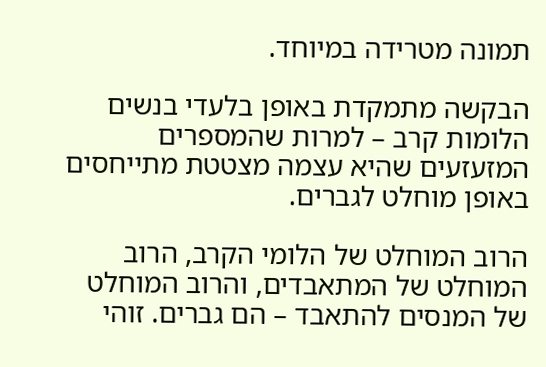תמונה מטרידה במיוחד.

הבקשה מתמקדת באופן בלעדי בנשים הלומות קרב – למרות שהמספרים המזעזעים שהיא עצמה מצטטת מתייחסים באופן מוחלט לגברים.

הרוב המוחלט של הלומי הקרב, הרוב המוחלט של המתאבדים, והרוב המוחלט של המנסים להתאבד – הם גברים. זוהי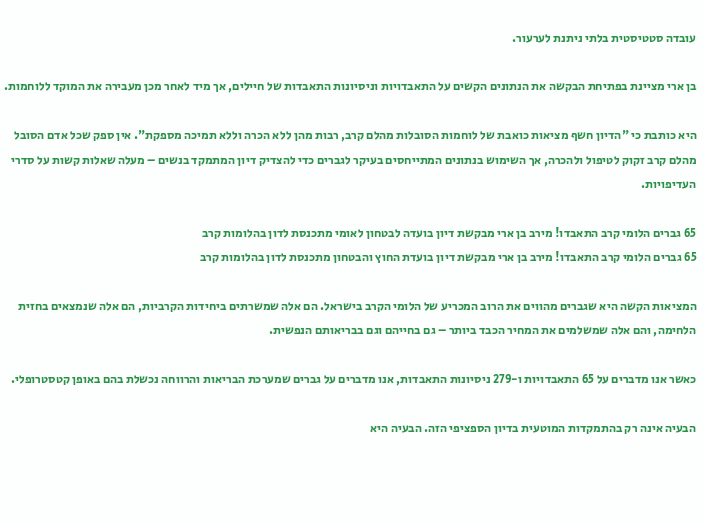עובדה סטטיסטית בלתי ניתנת לערעור.

בן ארי מציינת בפתיחת הבקשה את הנתונים הקשים על התאבדויות וניסיונות התאבדות של חיילים, אך מיד לאחר מכן מעבירה את המוקד ללוחמות.

היא כותבת כי "הדיון חשף מציאות כואבת של לוחמות הסובלות מהלם קרב, רבות מהן ללא הכרה וללא תמיכה מספקת". אין ספק שכל אדם הסובל מהלם קרב זקוק לטיפול ולהכרה, אך השימוש בנתונים המתייחסים בעיקר לגברים כדי להצדיק דיון המתמקד בנשים – מעלה שאלות קשות על סדרי העדיפויות.

65 גברים הלומי קרב התאבדו! מירב בן ארי מבקשת דיון בועדה לבטחון לאומי מתכנסת לדון בהלומות קרב
65 גברים הלומי קרב התאבדו! מירב בן ארי מבקשת דיון בועדת החוץ והבטחון מתכנסת לדון בהלומות קרב

המציאות הקשה היא שגברים מהווים את הרוב המכריע של הלומי הקרב בישראל. הם אלה שמשרתים ביחידות הקרביות, הם אלה שנמצאים בחזית הלחימה, והם אלה שמשלמים את המחיר הכבד ביותר – גם בחייהם וגם בבריאותם הנפשית.

כאשר אנו מדברים על 65 התאבדויות ו-279 ניסיונות התאבדות, אנו מדברים על גברים שמערכת הבריאות והרווחה נכשלת בהם באופן קטסטרופלי.

הבעיה אינה רק בהתמקדות המוטעית בדיון הספציפי הזה. הבעיה היא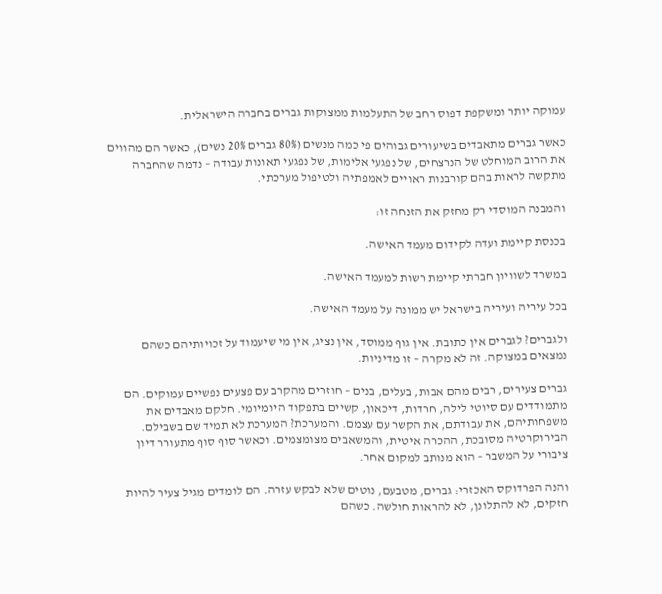עמוקה יותר ומשקפת דפוס רחב של התעלמות ממצוקות גברים בחברה הישראלית.

כאשר גברים מתאבדים בשיעורים גבוהים פי כמה מנשים (80% גברים 20% נשים), כאשר הם מהווים את הרוב המוחלט של הנרצחים, של נפגעי אלימות, של נפגעי תאונות עבודה – נדמה שהחברה מתקשה לראות בהם קורבנות ראויים לאמפתיה ולטיפול מערכתי.

והמבנה המוסדי רק מחזק את הזנחה זו:

בכנסת קיימת ועדה לקידום מעמד האישה.

במשרד לשוויון חברתי קיימת רשות למעמד האישה.

בכל עיריה ועיריה בישראל יש ממונה על מעמד האישה.

ולגברים? לגברים אין כתובת. אין גוף ממוסד, אין נציג, אין מי שיעמוד על זכויותיהם כשהם נמצאים במצוקה. זה לא מקרה – זו מדיניות.

גברים צעירים, רבים מהם אבות, בעלים, בנים – חוזרים מהקרב עם פצעים נפשיים עמוקים. הם מתמודדים עם סיוטי לילה, חרדות, דיכאון, קשיים בתפקוד היומיומי. חלקם מאבדים את משפחותיהם, את עבודתם, את הקשר עם עצמם. והמערכת? המערכת לא תמיד שם בשבילם. הבירוקרטיה מסובכת, ההכרה איטית, והמשאבים מצומצמים. וכאשר סוף סוף מתעורר דיון ציבורי על המשבר – הוא מנותב למקום אחר.

והנה הפרדוקס האכזרי: גברים, מטבעם, נוטים שלא לבקש עזרה. הם לומדים מגיל צעיר להיות חזקים, לא להתלונן, לא להראות חולשה. כשהם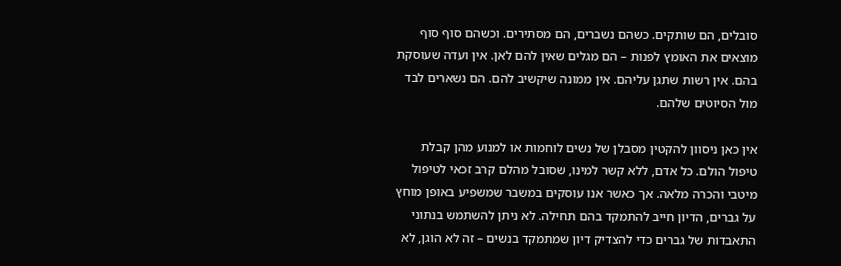סובלים, הם שותקים. כשהם נשברים, הם מסתירים. וכשהם סוף סוף מוצאים את האומץ לפנות – הם מגלים שאין להם לאן. אין ועדה שעוסקת בהם. אין רשות שתגן עליהם. אין ממונה שיקשיב להם. הם נשארים לבד מול הסיוטים שלהם.

אין כאן ניסוון להקטין מסבלן של נשים לוחמות או למנוע מהן קבלת טיפול הולם. כל אדם, ללא קשר למינו, שסובל מהלם קרב זכאי לטיפול מיטבי והכרה מלאה. אך כאשר אנו עוסקים במשבר שמשפיע באופן מוחץ על גברים, הדיון חייב להתמקד בהם תחילה. לא ניתן להשתמש בנתוני התאבדות של גברים כדי להצדיק דיון שמתמקד בנשים – זה לא הוגן, לא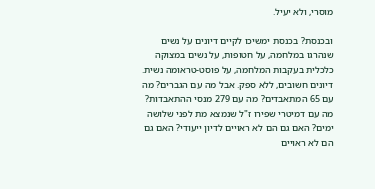מוסרי, ולא יעיל.

ובכנסת? בכנסת ימשיכו לקיים דיונים על נשים שנהרגו במלחמה, על חטופות, על נשים במצוקה כלכלית בעקבות המלחמה, על פוסט-טראומה נשית. דיונים חשובים, ללא ספק. אבל מה עם הגברים? מה עם 65 המתאבדים? מה עם 279 מנסי ההתאבדות? מה עם דמיטרי שפירו ז"ל שנמצא מת לפני שלושה ימים? האם גם הם לא ראויים לדיון ייעודי? האם גם הם לא ראויים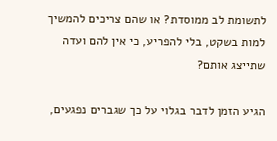לתשומת לב ממוסדת? או שהם צריכים להמשיך למות בשקט, בלי להפריע, כי אין להם ועדה שתייצג אותם?

הגיע הזמן לדבר בגלוי על כך שגברים נפגעים,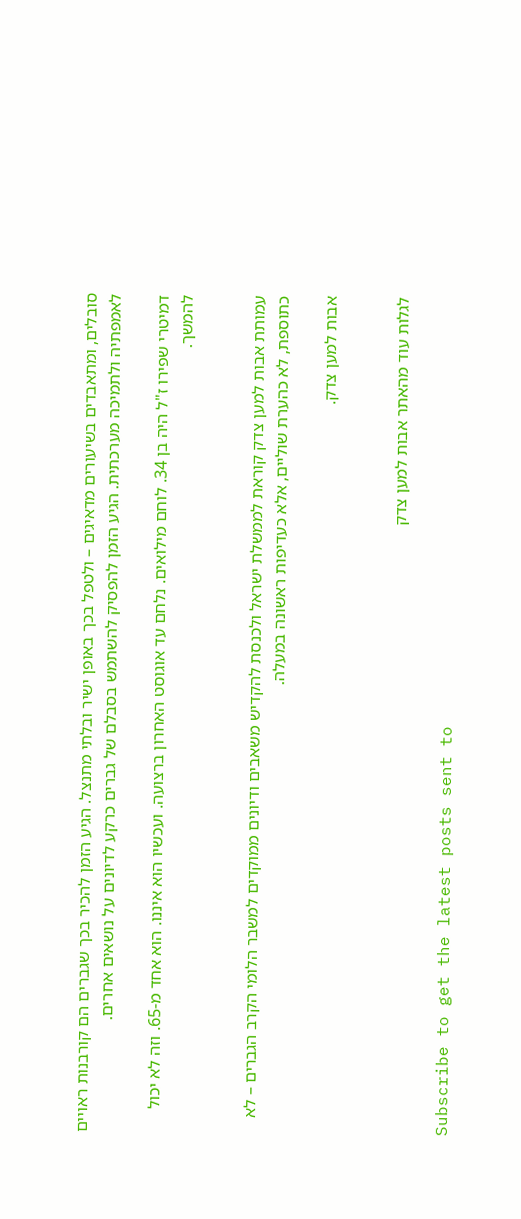סובלים, ומתאבדים בשיעורים מדאיגים – ולטפל בכך באופן ישיר ובלתי מתנצל. הגיע הזמן להכיר בכך שגברים הם קורבנות ראויים לאמפתיה ולתמיכה מערכתית. הגיע הזמן להפסיק להשתמש בסבלם של גברים כרקע לדיונים על נושאים אחרים.

דמיטרי שפירו ז"ל היה בן 34. לוחם מילואים. נלחם עד אוגוסט האחרון ברצועה. ועכשיו הוא איננו. הוא אחד מ-65. וזה לא יכול להמשך.


עמותת אבות למען צדק קוראת לממשלת ישראל ולכנסת להקדיש משאבים ודיונים ממוקדים למשבר הלומי הקרב הגברים – לא כתוספת, לא כהערת שוליים, אלא כעדיפות ראשונה במעלה.

אבות למען צדק.


לגלות עוד מהאתר אבות למען צדק

Subscribe to get the latest posts sent to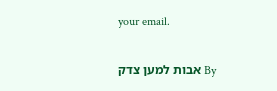your email.

By אבות למען צדק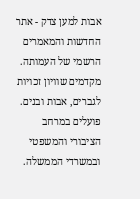אבות למען צדק - אתר החדשות והמאמרים הרשמי של העמותה. מקדמים שוויון זכויות לגברים, אבות ובנים. פועלים במרחב הציבורי והמשפטי ובמשרדי הממשלה.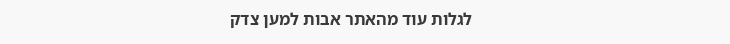לגלות עוד מהאתר אבות למען צדק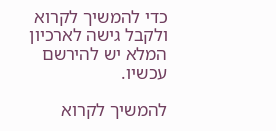כדי להמשיך לקרוא ולקבל גישה לארכיון המלא יש להירשם עכשיו.

להמשיך לקרוא